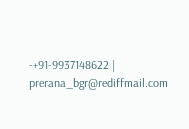-+91-9937148622 |
prerana_bgr@rediffmail.com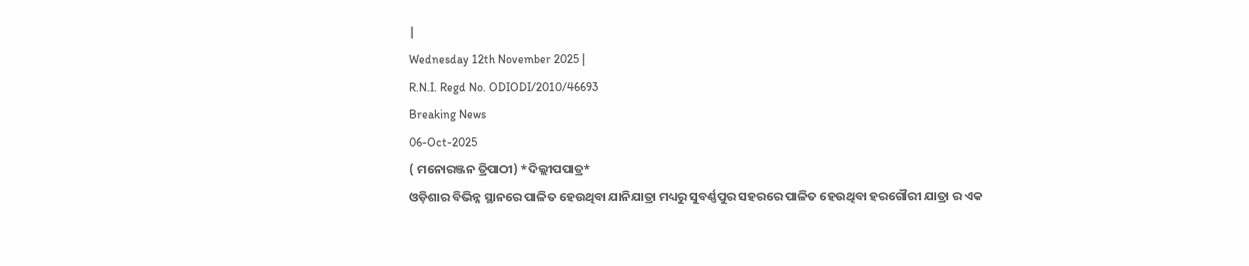|
Wednesday 12th November 2025 |
R.N.I. Regd No. ODIODI/2010/46693
Breaking News
06-Oct-2025
( ମନୋରଞ୍ଜନ ତ୍ରିପାଠୀ) *ଦିଲ୍ଲୀପପାତ୍ର*
ଓଡ଼ିଶାର ବିଭିନ୍ନ ସ୍ଥାନରେ ପାଳିତ ହେଉଥିବା ଯାନିଯାତ୍ରା ମଧ୍ୟରୁ ସୁବର୍ଣ୍ଣପୁର ସହରରେ ପାଳିତ ହେଉଥିବା ହରଗୌରୀ ଯାତ୍ରା ର ଏକ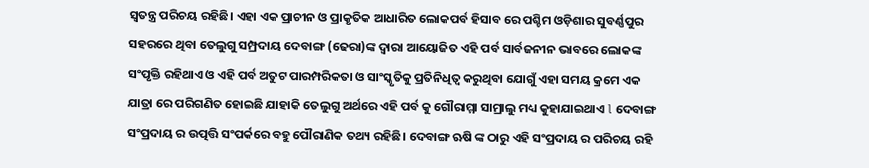ସ୍ୱତନ୍ତ୍ର ପରିଚୟ ରହିଛି। ଏହା ଏକ ପ୍ରାଚୀନ ଓ ପ୍ରାକୃତିକ ଆଧାରିତ ଲୋକପର୍ବ ହିସାବ ରେ ପଶ୍ଚିମ ଓଡ଼ିଶାର ସୁବର୍ଣ୍ଣପୁର ସହରରେ ଥିବା ତେଲୁଗୁ ସମ୍ପ୍ରଦାୟ ଦେବାଙ୍ଗ (ଢେରା)ଙ୍କ ଦ୍ୱାରା ଆୟୋଜିତ ଏହି ପର୍ବ ସାର୍ବଜନୀନ ଭାବରେ ଲୋକଙ୍କ ସଂପୃକ୍ତି ରହିଥାଏ ଓ ଏହି ପର୍ବ ଅତୁଟ ପାରମ୍ପରିକତା ଓ ସାଂସ୍କୃତିକୁ ପ୍ରତିନିଧିତ୍ଵ କରୁଥିବା ଯୋଗୁଁ ଏହା ସମୟ କ୍ରମେ ଏକ ଯାତ୍ରା ରେ ପରିଗଣିତ ହୋଇଛି ଯାହାକି ତେଲୁଗୁ ଅର୍ଥରେ ଏହି ପର୍ବ କୁ ଗୌରାମ୍ମା ସାମ୍ରାଲୁ ମଧ୍ୟ କୁହାଯାଇଥାଏ l ଦେବାଙ୍ଗ ସଂପ୍ରଦାୟ ର ଉତ୍ପତ୍ତି ସଂପର୍କରେ ବହୁ ପୌରାଣିକ ତଥ୍ୟ ରହିଛି। ଦେବାଙ୍ଗ ଋଷି ଙ୍କ ଠାରୁ ଏହି ସଂପ୍ରଦାୟ ର ପରିଚୟ ରହି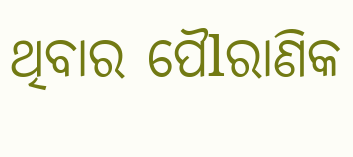ଥିବାର ପୈlରାଣିକ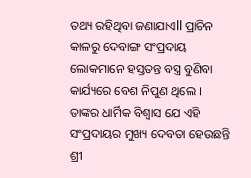ତଥ୍ୟ ରହିଥିବା ଜଣାଯାଏll ପ୍ରାଚିନ କାଳରୁ ଦେବାଙ୍ଗ ସଂପ୍ରଦାୟ ଲୋକମାନେ ହସ୍ତତନ୍ତ ବସ୍ତ୍ର ବୁଣିବା କାର୍ଯ୍ୟରେ ବେଶ ନିପୁଣ ଥିଲେ । ତାଙ୍କର ଧାର୍ମିକ ବିଶ୍ୱାସ ଯେ ଏହି ସଂପ୍ରଦାୟର ମୁଖ୍ୟ ଦେବତା ହେଉଛନ୍ତି ଶ୍ରୀ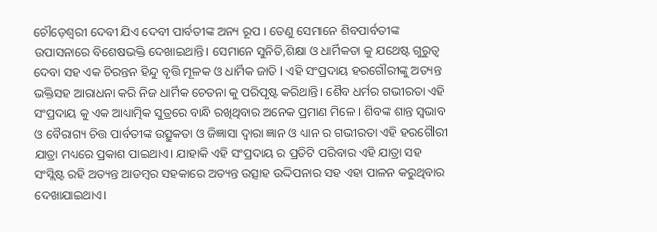ଚୌଡ଼େଶ୍ଵରୀ ଦେବୀ ଯିଏ ଦେବୀ ପାର୍ବତୀଙ୍କ ଅନ୍ୟ ରୂପ । ତେଣୁ ସେମାନେ ଶିବପାର୍ବତୀଙ୍କ ଉପାସନାରେ ବିଶେଷଭକ୍ତି ଦେଖାଇଥାନ୍ତି। ସେମାନେ ସୁନିତି,ଶିକ୍ଷା ଓ ଧାର୍ମିକତା କୁ ଯଥେଷ୍ଟ ଗୁରୁତ୍ଵ ଦେବା ସହ ଏକ ଚିରନ୍ତନ ହିନ୍ଦୁ ବୃତ୍ତି ମୂଳକ ଓ ଧାର୍ମିକ ଜାତି l ଏହି ସଂପ୍ରଦାୟ ହରଗୌରୀଙ୍କୁ ଅତ୍ୟନ୍ତ ଭକ୍ତିସହ ଆରାଧନା କରି ନିଜ ଧାର୍ମିକ ଚେତନା କୁ ପରିପୃଷ୍ଟ କରିଥାନ୍ତି। ଶୈବ ଧର୍ମର ଗଭୀରତା ଏହି ସଂପ୍ରଦାୟ କୁ ଏକ ଆଧ୍ୟାତ୍ମିକ ସୁତ୍ରରେ ବାନ୍ଧି ରଖିଥିବାର ଅନେକ ପ୍ରମାଣ ମିଳେ । ଶିବଙ୍କ ଶାନ୍ତ ସ୍ୱଭାବ ଓ ବୈରାଗ୍ୟ ଚିତ୍ତ ପାର୍ବତୀଙ୍କ ଉତ୍ସୁକତା ଓ ଜିଜ୍ଞାସା ଦ୍ଵାରା ଜ୍ଞାନ ଓ ଧ୍ୟାନ ର ଗଭୀରତା ଏହି ହରଗୈlରୀ ଯାତ୍ରା ମଧ୍ୟରେ ପ୍ରକାଶ ପାଇଥାଏ। ଯାହାକି ଏହି ସଂପ୍ରଦାୟ ର ପ୍ରତିଟି ପରିବାର ଏହି ଯାତ୍ରା ସହ ସଂସ୍ଲିଷ୍ଟ ରହି ଅତ୍ୟନ୍ତ ଆଡମ୍ବର ସହକାରେ ଅତ୍ୟନ୍ତ ଉତ୍ସାହ ଉଦ୍ଦିପନାର ସହ ଏହା ପାଳନ କରୁଥିବାର ଦେଖାଯାଇଥାଏ।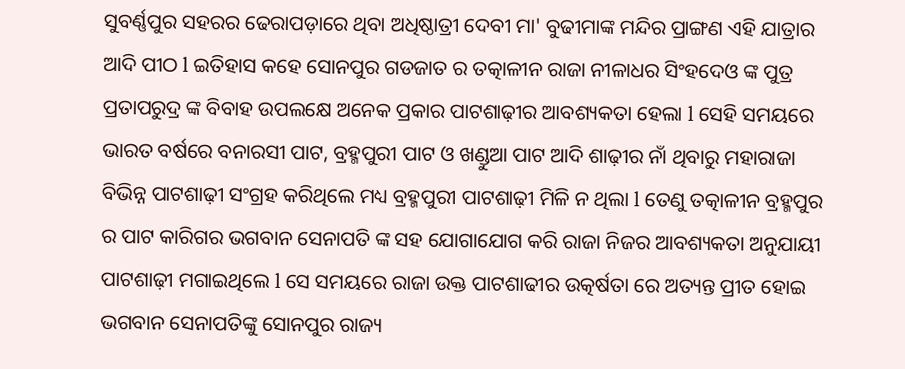ସୁବର୍ଣ୍ଣପୁର ସହରର ଢେରାପଡ଼ାରେ ଥିବା ଅଧିଷ୍ଠାତ୍ରୀ ଦେବୀ ମା' ବୁଢୀମାଙ୍କ ମନ୍ଦିର ପ୍ରାଙ୍ଗଣ ଏହି ଯାତ୍ରାର ଆଦି ପୀଠ l ଇତିହାସ କହେ ସୋନପୁର ଗଡଜାତ ର ତତ୍କାଳୀନ ରାଜା ନୀଳାଧର ସିଂହଦେଓ ଙ୍କ ପୁତ୍ର ପ୍ରତାପରୁଦ୍ର ଙ୍କ ବିବାହ ଉପଲକ୍ଷେ ଅନେକ ପ୍ରକାର ପାଟଶାଢ଼ୀର ଆବଶ୍ୟକତା ହେଲା l ସେହି ସମୟରେ ଭାରତ ବର୍ଷରେ ବନାରସୀ ପାଟ, ବ୍ରହ୍ମପୁରୀ ପାଟ ଓ ଖଣ୍ଡୁଆ ପାଟ ଆଦି ଶାଢ଼ୀର ନାଁ ଥିବାରୁ ମହାରାଜା ବିଭିନ୍ନ ପାଟଶାଢ଼ୀ ସଂଗ୍ରହ କରିଥିଲେ ମଧ୍ୟ ବ୍ରହ୍ମପୁରୀ ପାଟଶାଢ଼ୀ ମିଳି ନ ଥିଲା l ତେଣୁ ତତ୍କାଳୀନ ବ୍ରହ୍ମପୁର ର ପାଟ କାରିଗର ଭଗବାନ ସେନାପତି ଙ୍କ ସହ ଯୋଗାଯୋଗ କରି ରାଜା ନିଜର ଆବଶ୍ୟକତା ଅନୁଯାୟୀ ପାଟଶାଢ଼ୀ ମଗାଇଥିଲେ l ସେ ସମୟରେ ରାଜା ଉକ୍ତ ପାଟଶାଢୀର ଉତ୍କର୍ଷତା ରେ ଅତ୍ୟନ୍ତ ପ୍ରୀତ ହୋଇ ଭଗବାନ ସେନାପତିଙ୍କୁ ସୋନପୁର ରାଜ୍ୟ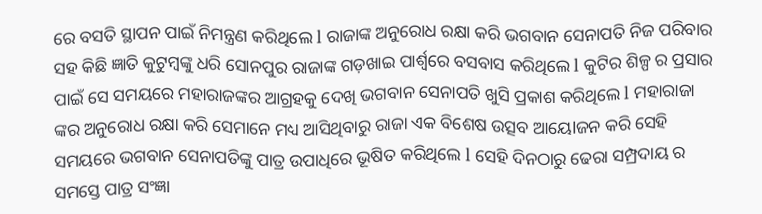ରେ ବସତି ସ୍ଥାପନ ପାଇଁ ନିମନ୍ତ୍ରଣ କରିଥିଲେ l ରାଜାଙ୍କ ଅନୁରୋଧ ରକ୍ଷା କରି ଭଗବାନ ସେନାପତି ନିଜ ପରିବାର ସହ କିଛି ଜ୍ଞାତି କୁଟୁମ୍ବଙ୍କୁ ଧରି ସୋନପୁର ରାଜାଙ୍କ ଗଡ଼ଖାଇ ପାର୍ଶ୍ୱରେ ବସବାସ କରିଥିଲେ l କୁଟିର ଶିଳ୍ପ ର ପ୍ରସାର ପାଇଁ ସେ ସମୟରେ ମହାରାଜଙ୍କର ଆଗ୍ରହକୁ ଦେଖି ଭଗବାନ ସେନାପତି ଖୁସି ପ୍ରକାଶ କରିଥିଲେ l ମହାରାଜା ଙ୍କର ଅନୁରୋଧ ରକ୍ଷା କରି ସେମାନେ ମଧ୍ୟ ଆସିଥିବାରୁ ରାଜା ଏକ ବିଶେଷ ଉତ୍ସବ ଆୟେlଜନ କରି ସେହି ସମୟରେ ଭଗବାନ ସେନାପତିଙ୍କୁ ପାତ୍ର ଉପାଧିରେ ଭୂଷିତ କରିଥିଲେ l ସେହି ଦିନଠାରୁ ଢେରା ସମ୍ପ୍ରଦାୟ ର ସମସ୍ତେ ପାତ୍ର ସଂଜ୍ଞା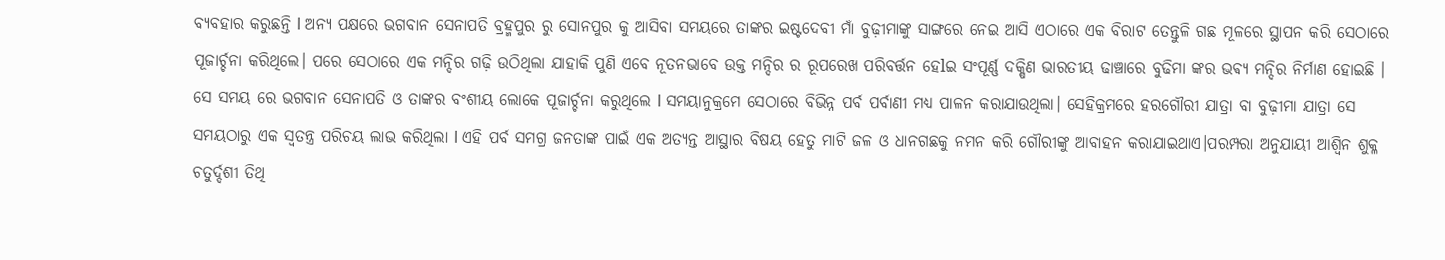ବ୍ୟବହାର କରୁଛନ୍ତି l ଅନ୍ୟ ପକ୍ଷରେ ଭଗବାନ ସେନାପତି ବ୍ରହ୍ମପୁର ରୁ ସୋନପୁର କୁ ଆସିବା ସମୟରେ ତାଙ୍କର ଇଷ୍ଟଦେବୀ ମାଁ ବୁଢ଼ୀମାଙ୍କୁ ସାଙ୍ଗରେ ନେଇ ଆସି ଏଠାରେ ଏକ ବିରାଟ ତେନ୍ତୁଳି ଗଛ ମୂଳରେ ସ୍ଥାପନ କରି ସେଠାରେ ପୂଜାର୍ଚ୍ଚନା କରିଥିଲେ। ପରେ ସେଠାରେ ଏକ ମନ୍ଦିର ଗଢ଼ି ଉଠିଥିଲା ଯାହାକି ପୁଣି ଏବେ ନୂତନଭାବେ ଉକ୍ତ ମନ୍ଦିର ର ରୂପରେଖ ପରିବର୍ତ୍ତନ ହେlଇ ସଂପୂର୍ଣ୍ଣ ଦକ୍ଷିଣ ଭାରତୀୟ ଢାଞ୍ଚାରେ ବୁଢିମା ଙ୍କର ଭଵ୍ୟ ମନ୍ଦିର ନିର୍ମାଣ ହୋଇଛି । ସେ ସମୟ ରେ ଭଗବାନ ସେନାପତି ଓ ତାଙ୍କର ବଂଶୀୟ ଲୋକେ ପୂଜାର୍ଚ୍ଚନା କରୁଥିଲେ l ସମୟାନୁକ୍ରମେ ସେଠାରେ ବିଭିନ୍ନ ପର୍ବ ପର୍ବାଣୀ ମଧ୍ୟ ପାଳନ କରାଯାଉଥିଲା। ସେହିକ୍ରମରେ ହରଗୌରୀ ଯାତ୍ରା ବା ବୁଢ଼ୀମା ଯାତ୍ରା ସେ ସମୟଠାରୁ ଏକ ସ୍ୱତନ୍ତ୍ର ପରିଚୟ ଲାଭ କରିଥିଲା l ଏହି ପର୍ବ ସମଗ୍ର ଜନତାଙ୍କ ପାଇଁ ଏକ ଅତ୍ୟନ୍ତ ଆସ୍ଥାର ବିଷୟ ହେତୁ ମାଟି ଜଳ ଓ ଧାନଗଛକୁ ନମନ କରି ଗୌରୀଙ୍କୁ ଆବାହନ କରାଯାଇଥାଏ।ପରମ୍ପରା ଅନୁଯାୟୀ ଆଶ୍ଵିନ ଶୁକ୍ଳ ଚତୁର୍ଦ୍ଦଶୀ ତିଥି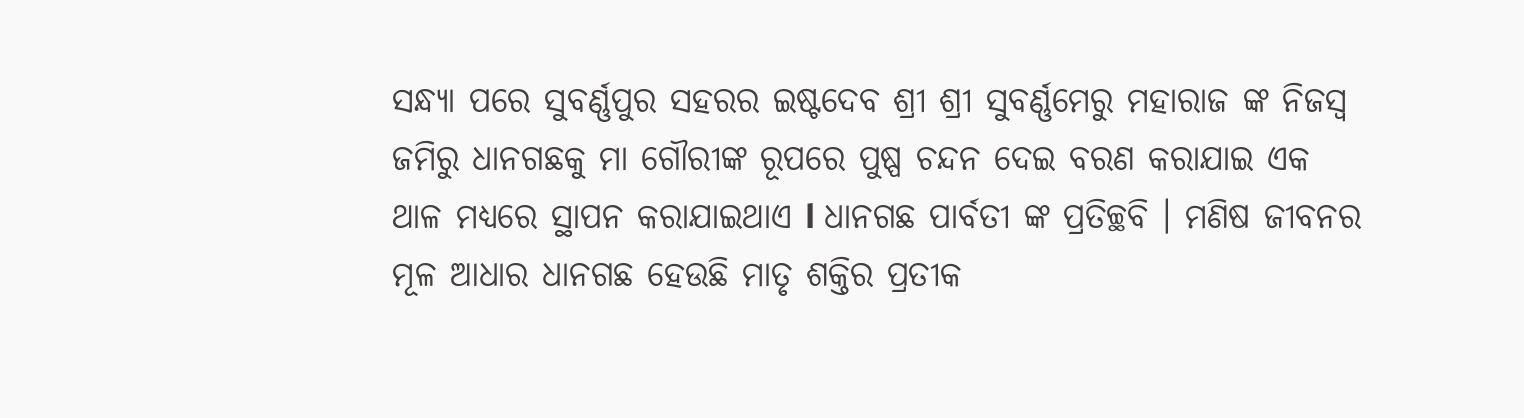ସନ୍ଧ୍ୟା ପରେ ସୁବର୍ଣ୍ଣପୁର ସହରର ଇଷ୍ଟଦେବ ଶ୍ରୀ ଶ୍ରୀ ସୁବର୍ଣ୍ଣମେରୁ ମହାରାଜ ଙ୍କ ନିଜସ୍ୱ ଜମିରୁ ଧାନଗଛକୁ ମା ଗୌରୀଙ୍କ ରୂପରେ ପୁଷ୍ପ ଚନ୍ଦନ ଦେଇ ବରଣ କରାଯାଇ ଏକ ଥାଳ ମଧ୍ୟରେ ସ୍ଥାପନ କରାଯାଇଥାଏ l ଧାନଗଛ ପାର୍ବତୀ ଙ୍କ ପ୍ରତିଚ୍ଛବି । ମଣିଷ ଜୀବନର ମୂଳ ଆଧାର ଧାନଗଛ ହେଉଛି ମାତୃ ଶକ୍ତିର ପ୍ରତୀକ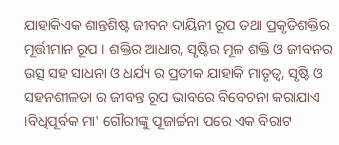ଯାହାକିଏକ ଶାନ୍ତଶିଷ୍ଟ ଜୀବନ ଦାୟିନୀ ରୂପ ତଥା ପ୍ରକୃତିଶକ୍ତିର ମୂର୍ତ୍ତୀମାନ ରୂପ । ଶକ୍ତିର ଆଧାର, ସୃଷ୍ଟିର ମୂଳ ଶକ୍ତି ଓ ଜୀବନର ଉତ୍ସ ସହ ସାଧନା ଓ ଧର୍ଯ୍ୟ ର ପ୍ରତୀକ ଯାହାକି ମାତୃତ୍ଵ, ସୃଷ୍ଟି ଓ ସହନଶୀଳତା ର ଜୀବନ୍ତ ରୂପ ଭାବରେ ବିବେଚନା କରାଯାଏ ।ବିଧିପୂର୍ବକ ମା' ଗୌରୀଙ୍କୁ ପୂଜାର୍ଚ୍ଚନା ପରେ ଏକ ବିରାଟ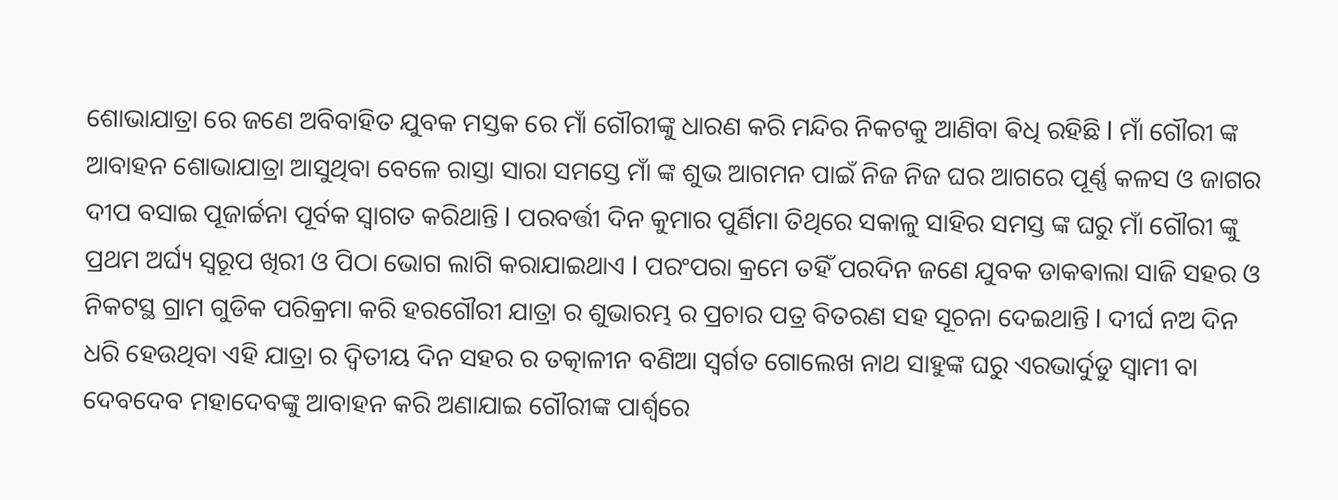ଶୋଭାଯାତ୍ରା ରେ ଜଣେ ଅବିବାହିତ ଯୁବକ ମସ୍ତକ ରେ ମାଁ ଗୌରୀଙ୍କୁ ଧାରଣ କରି ମନ୍ଦିର ନିକଟକୁ ଆଣିବା ଵିଧି ରହିଛି l ମାଁ ଗୌରୀ ଙ୍କ ଆବାହନ ଶୋଭାଯାତ୍ରା ଆସୁଥିବା ବେଳେ ରାସ୍ତା ସାରା ସମସ୍ତେ ମାଁ ଙ୍କ ଶୁଭ ଆଗମନ ପାଇଁ ନିଜ ନିଜ ଘର ଆଗରେ ପୂର୍ଣ୍ଣ କଳସ ଓ ଜାଗର ଦୀପ ବସାଇ ପୂଜାର୍ଚ୍ଚନା ପୂର୍ବକ ସ୍ୱାଗତ କରିଥାନ୍ତି l ପରବର୍ତ୍ତୀ ଦିନ କୁମାର ପୁର୍ଣିମା ତିଥିରେ ସକାଳୁ ସାହିର ସମସ୍ତ ଙ୍କ ଘରୁ ମାଁ ଗୌରୀ ଙ୍କୁ ପ୍ରଥମ ଅର୍ଘ୍ୟ ସ୍ୱରୂପ ଖିରୀ ଓ ପିଠା ଭୋଗ ଲାଗି କରାଯାଇଥାଏ l ପରଂପରା କ୍ରମେ ତହିଁ ପରଦିନ ଜଣେ ଯୁବକ ଡାକଵାଲା ସାଜି ସହର ଓ ନିକଟସ୍ଥ ଗ୍ରାମ ଗୁଡିକ ପରିକ୍ରମା କରି ହରଗୌରୀ ଯାତ୍ରା ର ଶୁଭାରମ୍ଭ ର ପ୍ରଚାର ପତ୍ର ବିତରଣ ସହ ସୂଚନା ଦେଇଥାନ୍ତି l ଦୀର୍ଘ ନଅ ଦିନ ଧରି ହେଉଥିବା ଏହି ଯାତ୍ରା ର ଦ୍ୱିତୀୟ ଦିନ ସହର ର ତତ୍କାଳୀନ ବଣିଆ ସ୍ବର୍ଗତ ଗୋଲେଖ ନାଥ ସାହୁଙ୍କ ଘରୁ ଏରଭାର୍ଦୁଡୁ ସ୍ୱାମୀ ବା ଦେବଦେବ ମହାଦେବଙ୍କୁ ଆବାହନ କରି ଅଣାଯାଇ ଗୌରୀଙ୍କ ପାର୍ଶ୍ୱରେ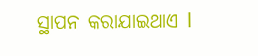ସ୍ଥାପନ କରାଯାଇଥାଏ l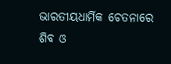ଭାରତୀୟଧାର୍ମିକ ଚେତନାରେ ଶିବ ଓ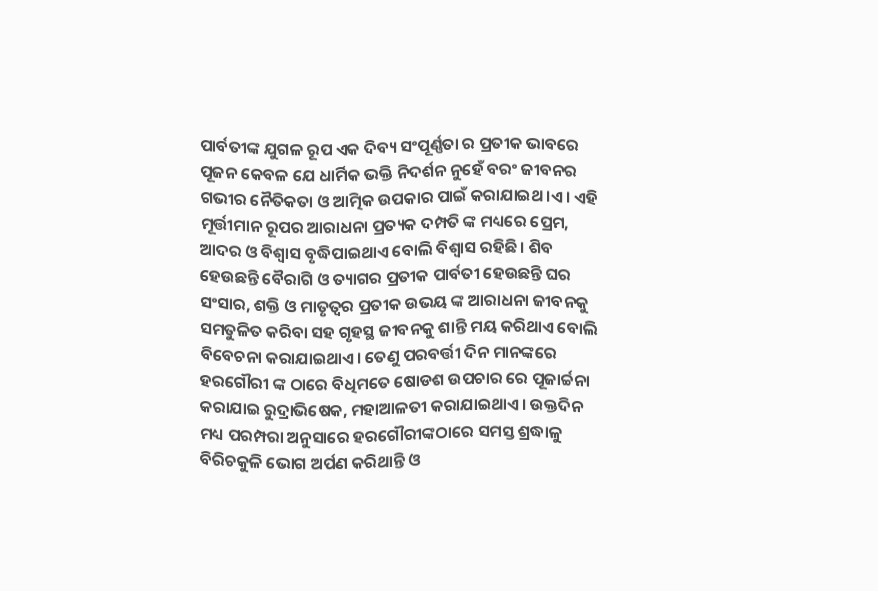ପାର୍ବତୀଙ୍କ ଯୁଗଳ ରୂପ ଏକ ଦିବ୍ୟ ସଂପୂର୍ଣ୍ଣତା ର ପ୍ରତୀକ ଭାବରେ ପୂଜନ କେବଳ ଯେ ଧାର୍ମିକ ଭକ୍ତି ନିଦର୍ଶନ ନୁହେଁ ବରଂ ଜୀବନର ଗଭୀର ନୈତିକତା ଓ ଆତ୍ମିକ ଉପକାର ପାଇଁ କରାଯାଇଥ।ଏ। ଏହି ମୂର୍ତ୍ତୀମାନ ରୂପର ଆରାଧନା ପ୍ରତ୍ୟକ ଦମ୍ପତି ଙ୍କ ମଧ୍ୟରେ ପ୍ରେମ, ଆଦର ଓ ବିଶ୍ଵାସ ବୃଦ୍ଧିପାଇଥାଏ ବୋଲି ବିଶ୍ୱାସ ରହିଛି । ଶିବ ହେଉଛନ୍ତି ବୈରାଗି ଓ ତ୍ୟାଗର ପ୍ରତୀକ ପାର୍ବତୀ ହେଉଛନ୍ତି ଘର ସଂସାର, ଶକ୍ତି ଓ ମାତୃତ୍ବର ପ୍ରତୀକ ଉଭୟ ଙ୍କ ଆରାଧନା ଜୀବନକୁ ସମତୁଳିତ କରିବା ସହ ଗୃହସ୍ଥ ଜୀବନକୁ ଶାନ୍ତି ମୟ କରିଥାଏ ବୋଲି ବିବେଚନା କରାଯାଇଥାଏ। ତେଣୁ ପରବର୍ତ୍ତୀ ଦିନ ମାନଙ୍କରେ ହରଗୌରୀ ଙ୍କ ଠାରେ ବିଧିମତେ ଷୋଡଶ ଉପଚାର ରେ ପୂଜାର୍ଚ୍ଚନା କରାଯାଇ ରୁଦ୍ରାଭିଷେକ, ମହାଆଳତୀ କରାଯାଇଥାଏ। ଉକ୍ତଦିନ ମଧ୍ୟ ପରମ୍ପରା ଅନୁସାରେ ହରଗୌରୀଙ୍କଠାରେ ସମସ୍ତ ଶ୍ରଦ୍ଧାଳୁ ବିରିଚକୁଳି ଭୋଗ ଅର୍ପଣ କରିଥାନ୍ତି ଓ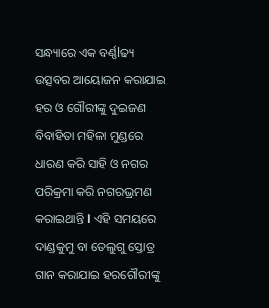ସନ୍ଧ୍ୟାରେ ଏକ ବର୍ଣ୍ଣlଢ୍ୟ ଉତ୍ସବର ଆୟୋଜନ କରାଯାଇ ହର ଓ ଗୌରୀଙ୍କୁ ଦୁଇଜଣ ବିବାହିତା ମହିଳା ମୁଣ୍ଡରେ ଧାରଣ କରି ସାହି ଓ ନଗର ପରିକ୍ରମା କରି ନଗରଭ୍ରମଣ କରାଇଥାନ୍ତି l ଏହି ସମୟରେ ଦାଣ୍ଡକୁମୁ ବା ତେଲୁଗୁ ସ୍ତୋତ୍ର ଗାନ କରାଯାଇ ହରଗୌରୀଙ୍କୁ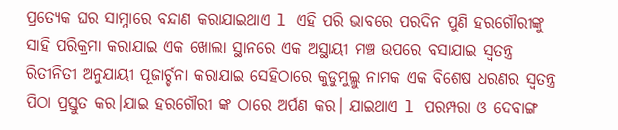ପ୍ରତ୍ୟେକ ଘର ସାମ୍ନାରେ ବନ୍ଦାଣ କରାଯାଇଥାଏ l ଏହି ପରି ଭାବରେ ପରଦିନ ପୁଣି ହରଗୌରୀଙ୍କୁ ସାହି ପରିକ୍ରମା କରାଯାଇ ଏକ ଖୋଲା ସ୍ଥାନରେ ଏକ ଅସ୍ଥାୟୀ ମଞ୍ଚ ଉପରେ ବସାଯାଇ ସ୍ଵତନ୍ତ୍ର ରିତୀନିତୀ ଅନୁଯାୟୀ ପୂଜାର୍ଚ୍ଚନା କରାଯାଇ ସେହିଠାରେ କୁଡୁମୁଲ୍ଲୁ ନାମକ ଏକ ବିଶେଷ ଧରଣର ସ୍ୱତନ୍ତ୍ର ପିଠା ପ୍ରସ୍ତୁତ କର।ଯାଇ ହରଗୌରୀ ଙ୍କ ଠାରେ ଅର୍ପଣ କର। ଯାଇଥାଏ l ପରମ୍ପରା ଓ ଦେବାଙ୍ଗ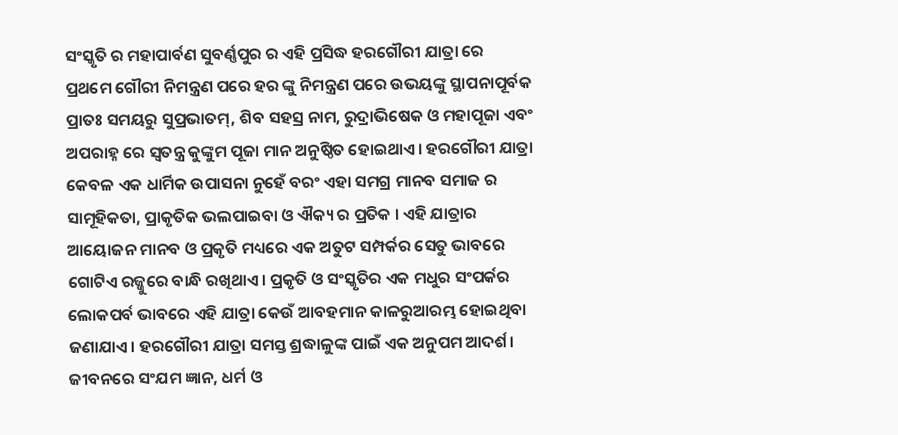ସଂସ୍କୃତି ର ମହାପାର୍ବଣ ସୁବର୍ଣ୍ଣପୁର ର ଏହି ପ୍ରସିଦ୍ଧ ହରଗୌରୀ ଯାତ୍ରା ରେ ପ୍ରଥମେ ଗୌରୀ ନିମନ୍ତ୍ରଣ ପରେ ହର ଙ୍କୁ ନିମନ୍ତ୍ରଣ ପରେ ଉଭୟଙ୍କୁ ସ୍ଥାପନାପୂର୍ବକ ପ୍ରାତଃ ସମୟରୁ ସୁପ୍ରଭାତମ୍, ଶିବ ସହସ୍ର ନାମ, ରୁଦ୍ରାଭିଷେକ ଓ ମହାପୂଜା ଏବଂ ଅପରାହ୍ନ ରେ ସ୍ୱତନ୍ତ୍ର କୁଙ୍କୁମ ପୂଜା ମାନ ଅନୁଷ୍ଠିତ ହୋଇଥାଏ। ହରଗୌରୀ ଯାତ୍ରା କେବଳ ଏକ ଧାର୍ମିକ ଉପାସନା ନୁହେଁ ବରଂ ଏହା ସମଗ୍ର ମାନବ ସମାଜ ର ସାମୂହିକତା, ପ୍ରାକୃତିକ ଭଲପାଇବା ଓ ଐକ୍ୟ ର ପ୍ରତିକ । ଏହି ଯାତ୍ରାର ଆୟୋଜନ ମାନବ ଓ ପ୍ରକୃତି ମଧ୍ୟରେ ଏକ ଅତୁଟ ସମ୍ପର୍କର ସେତୁ ଭାବରେ ଗୋଟିଏ ରଜ୍ଜୁରେ ବାନ୍ଧି ରଖିଥାଏ। ପ୍ରକୃତି ଓ ସଂସ୍କୃତିର ଏକ ମଧୁର ସଂପର୍କର ଲୋକପର୍ବ ଭାବରେ ଏହି ଯାତ୍ରା କେଉଁ ଆବହମାନ କାଳରୁଆରମ୍ଭ ହୋଇଥିବା ଜଣାଯାଏ। ହରଗୌରୀ ଯାତ୍ରା ସମସ୍ତ ଶ୍ରଦ୍ଧାଳୁଙ୍କ ପାଇଁ ଏକ ଅନୁପମ ଆଦର୍ଶ। ଜୀବନରେ ସଂଯମ ଜ୍ଞାନ, ଧର୍ମ ଓ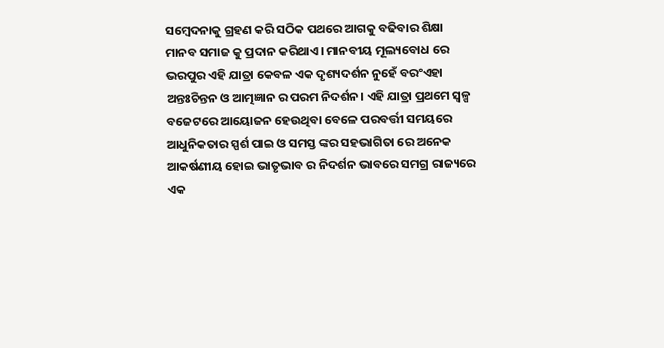ସମ୍ବେଦନାକୁ ଗ୍ରହଣ କରି ସଠିକ ପଥରେ ଆଗକୁ ବଢିବାର ଶିକ୍ଷା ମାନବ ସମାଜ କୁ ପ୍ରଦାନ କରିଥାଏ। ମାନବୀୟ ମୂଲ୍ୟବୋଧ ରେ ଭରପୁର ଏହି ଯାତ୍ରା କେବଳ ଏକ ଦୃଶ୍ୟଦର୍ଶନ ନୁହେଁ ବରଂଏହା ଅନ୍ତଃଚିନ୍ତନ ଓ ଆତ୍ମଜ୍ଞାନ ର ପରମ ନିଦର୍ଶନ। ଏହି ଯାତ୍ରା ପ୍ରଥମେ ସ୍ୱଳ୍ପ ବଜେଟରେ ଆୟୋଜନ ହେଉଥିବା ବେଳେ ପରବର୍ତ୍ତୀ ସମୟରେ ଆଧୁନିକତାର ସ୍ପର୍ଶ ପାଇ ଓ ସମସ୍ତ ଙ୍କର ସହଭାଗିତା ରେ ଅନେକ ଆକର୍ଷଣୀୟ ହୋଇ ଭାତୃଭାବ ର ନିଦର୍ଶନ ଭାବରେ ସମଗ୍ର ରାଜ୍ୟରେ ଏକ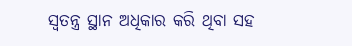ସ୍ୱତନ୍ତ୍ର ସ୍ଥାନ ଅଧିକାର କରି ଥିବା ସହ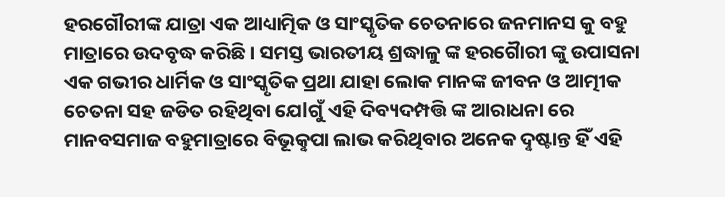ହରଗୌରୀଙ୍କ ଯାତ୍ରା ଏକ ଆଧ୍ୟାତ୍ମିକ ଓ ସାଂସ୍କୃତିକ ଚେତନାରେ ଜନମାନସ କୁ ବହୁ ମାତ୍ରାରେ ଉଦବୃଦ୍ଧ କରିଛି । ସମସ୍ତ ଭାରତୀୟ ଶ୍ରଦ୍ଧାଳୁ ଙ୍କ ହରଗୋୖରୀ ଙ୍କୁ ଉପାସନା ଏକ ଗଭୀର ଧାର୍ମିକ ଓ ସାଂସ୍କୃତିକ ପ୍ରଥା ଯାହା ଲୋକ ମାନଙ୍କ ଜୀବନ ଓ ଆତ୍ମୀକ ଚେତନା ସହ ଜଡିତ ରହିଥିବା ଯେlଗୁଁ ଏହି ଦିବ୍ୟଦମ୍ପତ୍ତି ଙ୍କ ଆରାଧନା ରେ ମାନବସମାଜ ବହୁମାତ୍ରାରେ ବିଭୂକୣପା ଲାଭ କରିଥିବାର ଅନେକ ଦୣଷ୍ଟାନ୍ତ ହିଁ ଏହି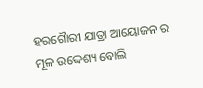ହରଗୋୖରୀ ଯାତ୍ରା ଆୟୋଜନ ର ମୂଳ ଉଦ୍ଦେଶ୍ୟ ବୋଲି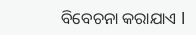ବିବେଚନା କରାଯାଏ l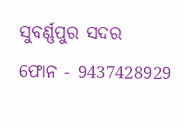ସୁବର୍ଣ୍ଣପୁର ସଦର
ଫୋନ - 9437428929